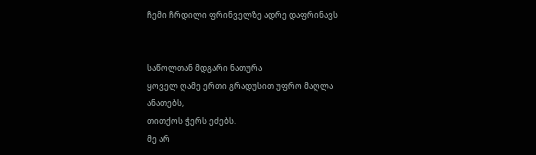ჩემი ჩრდილი ფრინველზე ადრე დაფრინავს


საწოლთან მდგარი ნათურა
ყოველ ღამე ერთი გრადუსით უფრო მაღლა ანათებს,
თითქოს ჭერს ეძებს.
მე არ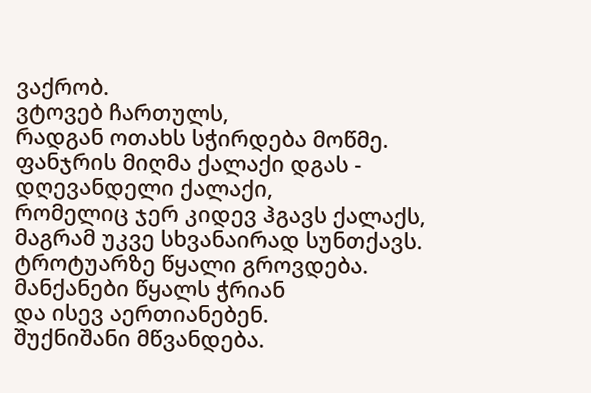ვაქრობ.
ვტოვებ ჩართულს,
რადგან ოთახს სჭირდება მოწმე.
ფანჯრის მიღმა ქალაქი დგას -
დღევანდელი ქალაქი,
რომელიც ჯერ კიდევ ჰგავს ქალაქს,
მაგრამ უკვე სხვანაირად სუნთქავს.
ტროტუარზე წყალი გროვდება.
მანქანები წყალს ჭრიან
და ისევ აერთიანებენ.
შუქნიშანი მწვანდება.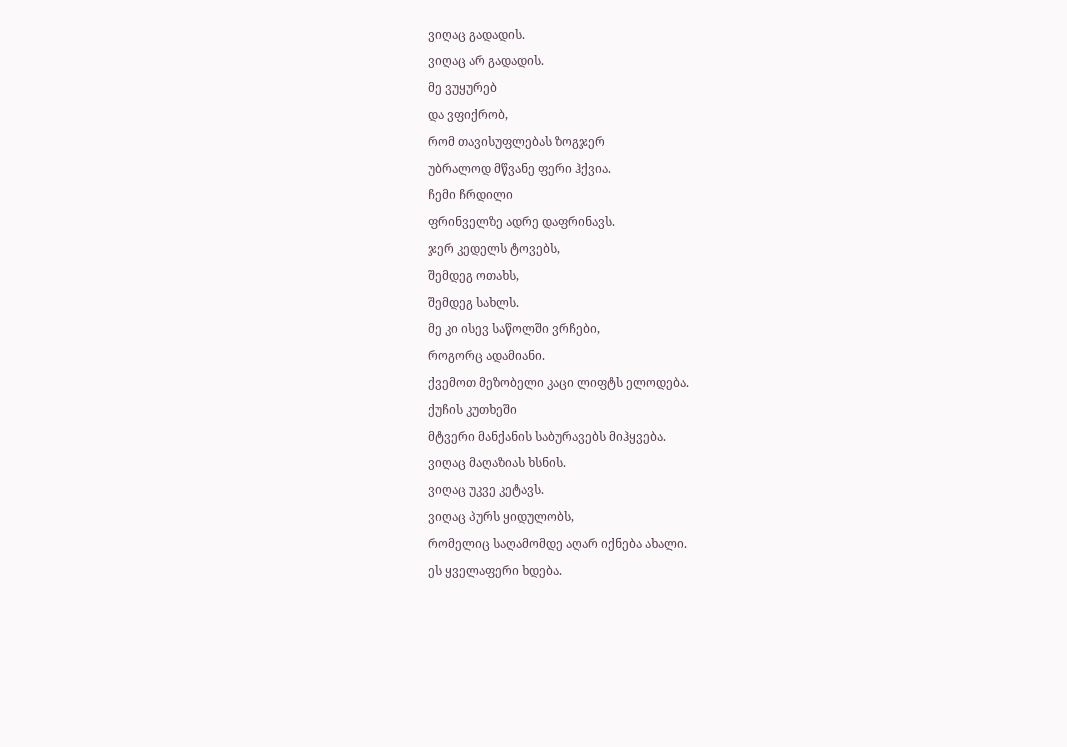ვიღაც გადადის.
ვიღაც არ გადადის.
მე ვუყურებ
და ვფიქრობ,
რომ თავისუფლებას ზოგჯერ
უბრალოდ მწვანე ფერი ჰქვია.
ჩემი ჩრდილი
ფრინველზე ადრე დაფრინავს.
ჯერ კედელს ტოვებს,
შემდეგ ოთახს,
შემდეგ სახლს.
მე კი ისევ საწოლში ვრჩები,
როგორც ადამიანი.
ქვემოთ მეზობელი კაცი ლიფტს ელოდება.
ქუჩის კუთხეში
მტვერი მანქანის საბურავებს მიჰყვება.
ვიღაც მაღაზიას ხსნის.
ვიღაც უკვე კეტავს.
ვიღაც პურს ყიდულობს,
რომელიც საღამომდე აღარ იქნება ახალი.
ეს ყველაფერი ხდება.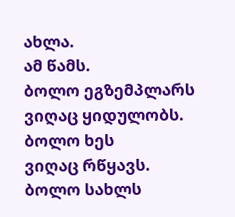ახლა.
ამ წამს.
ბოლო ეგზემპლარს
ვიღაც ყიდულობს.
ბოლო ხეს
ვიღაც რწყავს.
ბოლო სახლს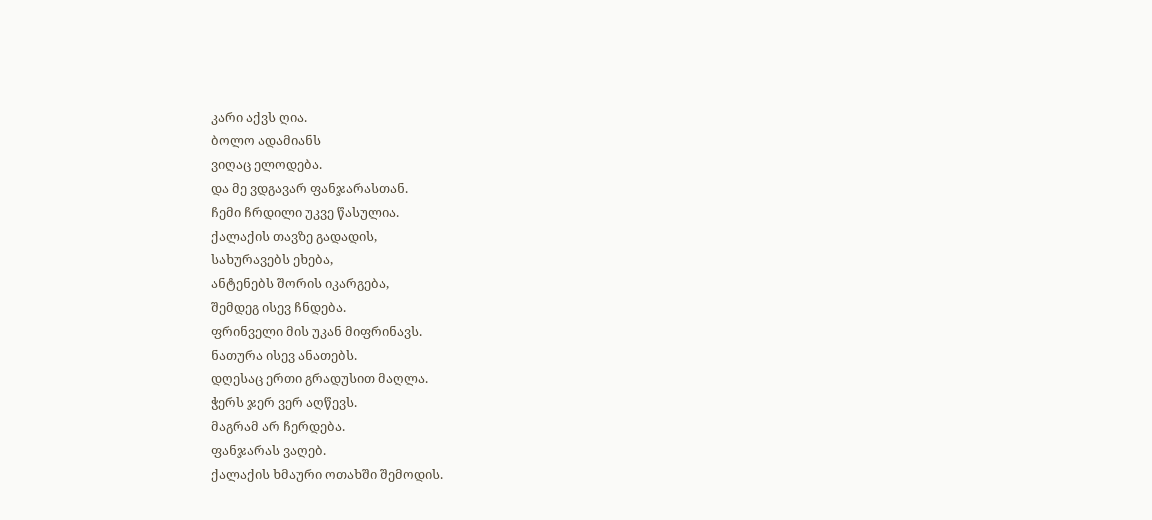კარი აქვს ღია.
ბოლო ადამიანს
ვიღაც ელოდება.
და მე ვდგავარ ფანჯარასთან.
ჩემი ჩრდილი უკვე წასულია.
ქალაქის თავზე გადადის,
სახურავებს ეხება,
ანტენებს შორის იკარგება,
შემდეგ ისევ ჩნდება.
ფრინველი მის უკან მიფრინავს.
ნათურა ისევ ანათებს.
დღესაც ერთი გრადუსით მაღლა.
ჭერს ჯერ ვერ აღწევს.
მაგრამ არ ჩერდება.
ფანჯარას ვაღებ.
ქალაქის ხმაური ოთახში შემოდის.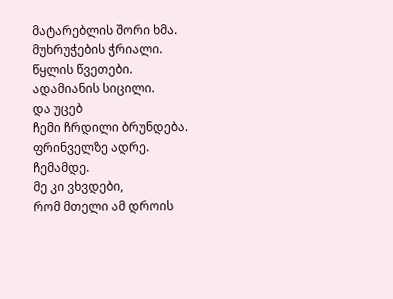მატარებლის შორი ხმა.
მუხრუჭების ჭრიალი.
წყლის წვეთები.
ადამიანის სიცილი.
და უცებ
ჩემი ჩრდილი ბრუნდება.
ფრინველზე ადრე.
ჩემამდე.
მე კი ვხვდები,
რომ მთელი ამ დროის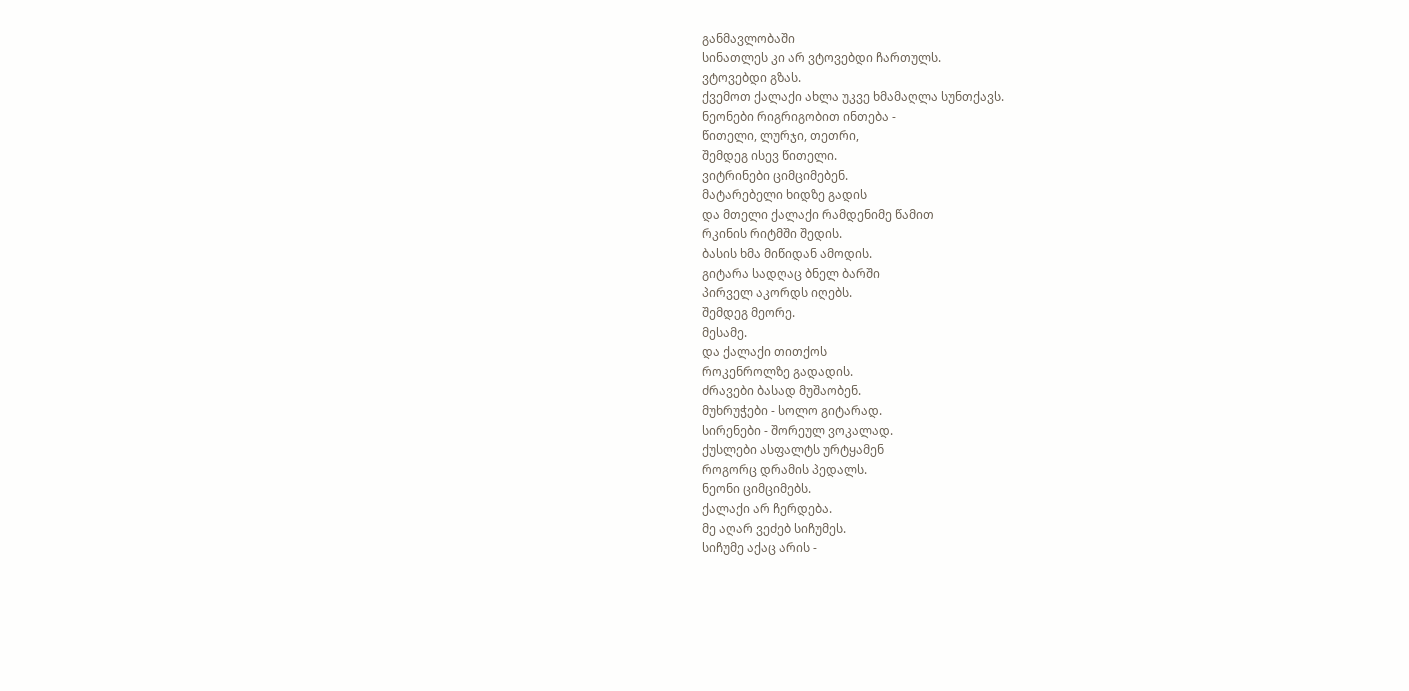განმავლობაში
სინათლეს კი არ ვტოვებდი ჩართულს.
ვტოვებდი გზას.
ქვემოთ ქალაქი ახლა უკვე ხმამაღლა სუნთქავს.
ნეონები რიგრიგობით ინთება -
წითელი, ლურჯი, თეთრი,
შემდეგ ისევ წითელი.
ვიტრინები ციმციმებენ.
მატარებელი ხიდზე გადის
და მთელი ქალაქი რამდენიმე წამით
რკინის რიტმში შედის.
ბასის ხმა მიწიდან ამოდის.
გიტარა სადღაც ბნელ ბარში
პირველ აკორდს იღებს.
შემდეგ მეორე.
მესამე.
და ქალაქი თითქოს
როკენროლზე გადადის.
ძრავები ბასად მუშაობენ.
მუხრუჭები - სოლო გიტარად.
სირენები - შორეულ ვოკალად.
ქუსლები ასფალტს ურტყამენ
როგორც დრამის პედალს.
ნეონი ციმციმებს.
ქალაქი არ ჩერდება.
მე აღარ ვეძებ სიჩუმეს.
სიჩუმე აქაც არის -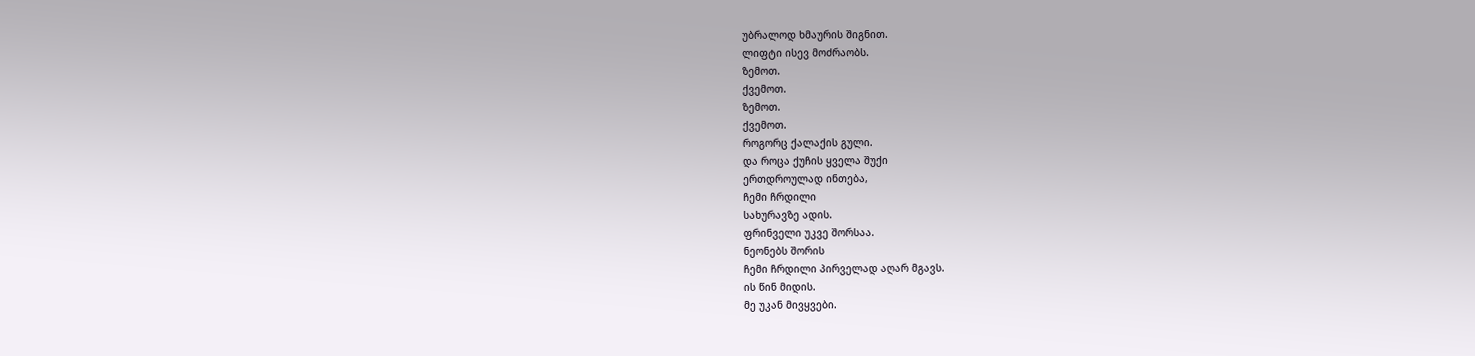უბრალოდ ხმაურის შიგნით.
ლიფტი ისევ მოძრაობს.
ზემოთ.
ქვემოთ.
ზემოთ.
ქვემოთ.
როგორც ქალაქის გული.
და როცა ქუჩის ყველა შუქი
ერთდროულად ინთება,
ჩემი ჩრდილი
სახურავზე ადის.
ფრინველი უკვე შორსაა.
ნეონებს შორის
ჩემი ჩრდილი პირველად აღარ მგავს.
ის წინ მიდის.
მე უკან მივყვები.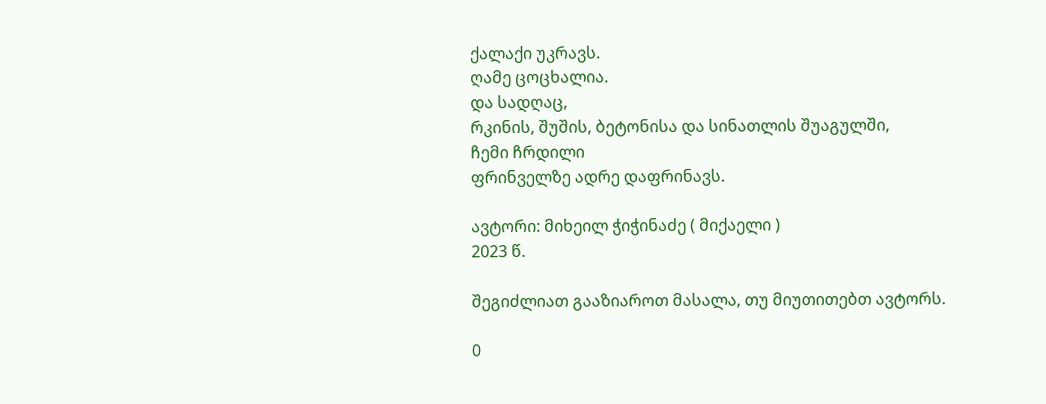ქალაქი უკრავს.
ღამე ცოცხალია.
და სადღაც,
რკინის, შუშის, ბეტონისა და სინათლის შუაგულში,
ჩემი ჩრდილი
ფრინველზე ადრე დაფრინავს.

ავტორი: მიხეილ ჭიჭინაძე ( მიქაელი )
2023 წ.

შეგიძლიათ გააზიაროთ მასალა, თუ მიუთითებთ ავტორს.

0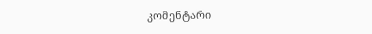კომენტარი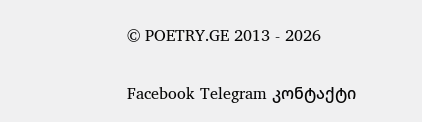© POETRY.GE 2013 - 2026

Facebook Telegram კონტაქტი